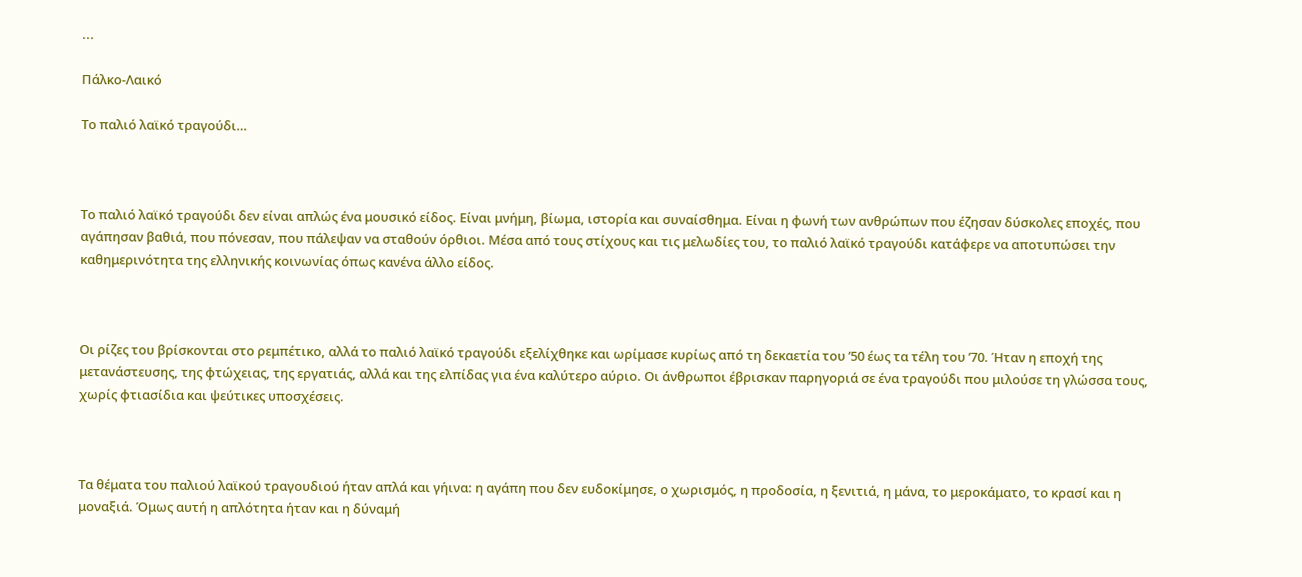...

Πάλκο-Λαικό

Το παλιό λαϊκό τραγούδι…



Το παλιό λαϊκό τραγούδι δεν είναι απλώς ένα μουσικό είδος. Είναι μνήμη, βίωμα, ιστορία και συναίσθημα. Είναι η φωνή των ανθρώπων που έζησαν δύσκολες εποχές, που αγάπησαν βαθιά, που πόνεσαν, που πάλεψαν να σταθούν όρθιοι. Μέσα από τους στίχους και τις μελωδίες του, το παλιό λαϊκό τραγούδι κατάφερε να αποτυπώσει την καθημερινότητα της ελληνικής κοινωνίας όπως κανένα άλλο είδος.



Οι ρίζες του βρίσκονται στο ρεμπέτικο, αλλά το παλιό λαϊκό τραγούδι εξελίχθηκε και ωρίμασε κυρίως από τη δεκαετία του ’50 έως τα τέλη του ’70. Ήταν η εποχή της μετανάστευσης, της φτώχειας, της εργατιάς, αλλά και της ελπίδας για ένα καλύτερο αύριο. Οι άνθρωποι έβρισκαν παρηγοριά σε ένα τραγούδι που μιλούσε τη γλώσσα τους, χωρίς φτιασίδια και ψεύτικες υποσχέσεις.



Τα θέματα του παλιού λαϊκού τραγουδιού ήταν απλά και γήινα: η αγάπη που δεν ευδοκίμησε, ο χωρισμός, η προδοσία, η ξενιτιά, η μάνα, το μεροκάματο, το κρασί και η μοναξιά. Όμως αυτή η απλότητα ήταν και η δύναμή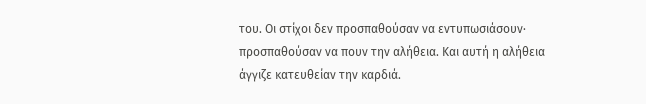του. Οι στίχοι δεν προσπαθούσαν να εντυπωσιάσουν· προσπαθούσαν να πουν την αλήθεια. Και αυτή η αλήθεια άγγιζε κατευθείαν την καρδιά.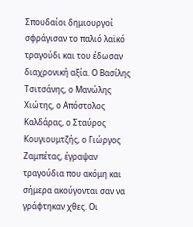Σπουδαίοι δημιουργοί σφράγισαν το παλιό λαϊκό τραγούδι και του έδωσαν διαχρονική αξία. Ο Βασίλης Τσιτσάνης, ο Μανώλης Χιώτης, ο Απόστολος Καλδάρας, ο Σταύρος Κουγιουμτζής, ο Γιώργος Ζαμπέτας, έγραψαν τραγούδια που ακόμη και σήμερα ακούγονται σαν να γράφτηκαν χθες. Οι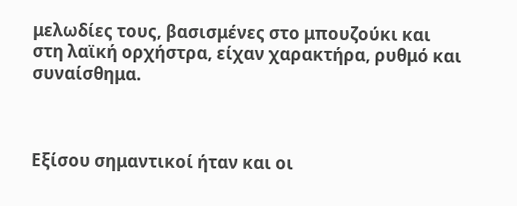μελωδίες τους, βασισμένες στο μπουζούκι και στη λαϊκή ορχήστρα, είχαν χαρακτήρα, ρυθμό και συναίσθημα.



Εξίσου σημαντικοί ήταν και οι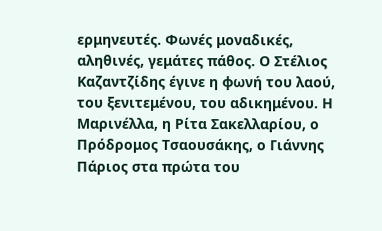ερμηνευτές. Φωνές μοναδικές, αληθινές, γεμάτες πάθος. Ο Στέλιος Καζαντζίδης έγινε η φωνή του λαού, του ξενιτεμένου, του αδικημένου. Η Μαρινέλλα, η Ρίτα Σακελλαρίου, ο Πρόδρομος Τσαουσάκης, ο Γιάννης Πάριος στα πρώτα του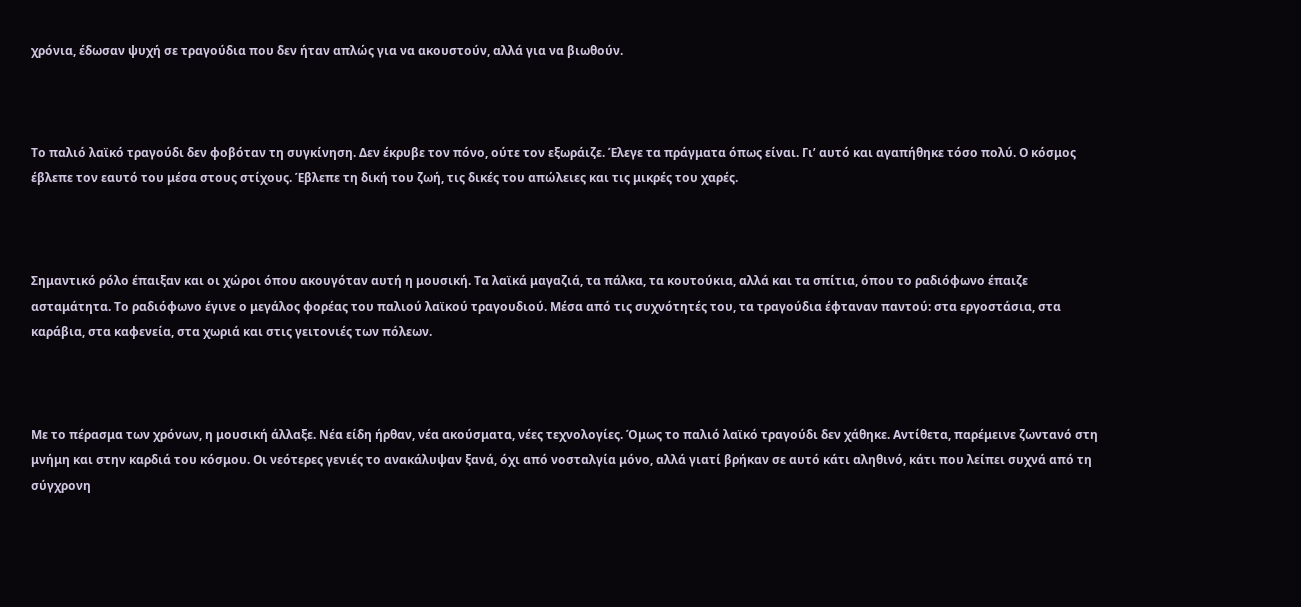χρόνια, έδωσαν ψυχή σε τραγούδια που δεν ήταν απλώς για να ακουστούν, αλλά για να βιωθούν.



Το παλιό λαϊκό τραγούδι δεν φοβόταν τη συγκίνηση. Δεν έκρυβε τον πόνο, ούτε τον εξωράιζε. Έλεγε τα πράγματα όπως είναι. Γι’ αυτό και αγαπήθηκε τόσο πολύ. Ο κόσμος έβλεπε τον εαυτό του μέσα στους στίχους. Έβλεπε τη δική του ζωή, τις δικές του απώλειες και τις μικρές του χαρές.



Σημαντικό ρόλο έπαιξαν και οι χώροι όπου ακουγόταν αυτή η μουσική. Τα λαϊκά μαγαζιά, τα πάλκα, τα κουτούκια, αλλά και τα σπίτια, όπου το ραδιόφωνο έπαιζε ασταμάτητα. Το ραδιόφωνο έγινε ο μεγάλος φορέας του παλιού λαϊκού τραγουδιού. Μέσα από τις συχνότητές του, τα τραγούδια έφταναν παντού: στα εργοστάσια, στα καράβια, στα καφενεία, στα χωριά και στις γειτονιές των πόλεων.



Με το πέρασμα των χρόνων, η μουσική άλλαξε. Νέα είδη ήρθαν, νέα ακούσματα, νέες τεχνολογίες. Όμως το παλιό λαϊκό τραγούδι δεν χάθηκε. Αντίθετα, παρέμεινε ζωντανό στη μνήμη και στην καρδιά του κόσμου. Οι νεότερες γενιές το ανακάλυψαν ξανά, όχι από νοσταλγία μόνο, αλλά γιατί βρήκαν σε αυτό κάτι αληθινό, κάτι που λείπει συχνά από τη σύγχρονη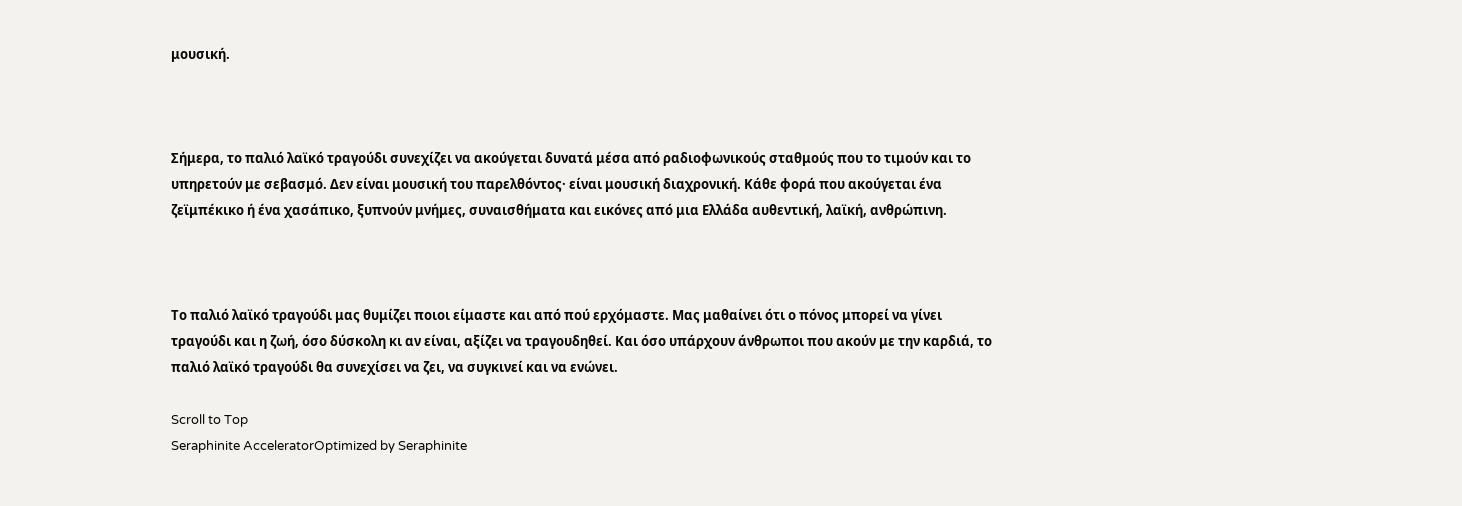μουσική.



Σήμερα, το παλιό λαϊκό τραγούδι συνεχίζει να ακούγεται δυνατά μέσα από ραδιοφωνικούς σταθμούς που το τιμούν και το υπηρετούν με σεβασμό. Δεν είναι μουσική του παρελθόντος· είναι μουσική διαχρονική. Κάθε φορά που ακούγεται ένα ζεϊμπέκικο ή ένα χασάπικο, ξυπνούν μνήμες, συναισθήματα και εικόνες από μια Ελλάδα αυθεντική, λαϊκή, ανθρώπινη.



Το παλιό λαϊκό τραγούδι μας θυμίζει ποιοι είμαστε και από πού ερχόμαστε. Μας μαθαίνει ότι ο πόνος μπορεί να γίνει τραγούδι και η ζωή, όσο δύσκολη κι αν είναι, αξίζει να τραγουδηθεί. Και όσο υπάρχουν άνθρωποι που ακούν με την καρδιά, το παλιό λαϊκό τραγούδι θα συνεχίσει να ζει, να συγκινεί και να ενώνει.

Scroll to Top
Seraphinite AcceleratorOptimized by Seraphinite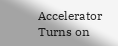Accelerator
Turns on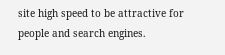site high speed to be attractive for people and search engines.